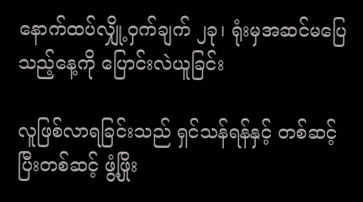နောက်ထပ်လျှို့ဝှက်ချက် ၂ခု၊ ရုံးမှအဆင်မပြေသည့်နေ့ကို ပြောင်းလဲယူခြင်း

လူဖြစ်လာရခြင်းသည် ရှင်သန်ရန်နှင့် တစ်ဆင့်ပြီးတစ်ဆင့် ဖွံ့ဖြိုး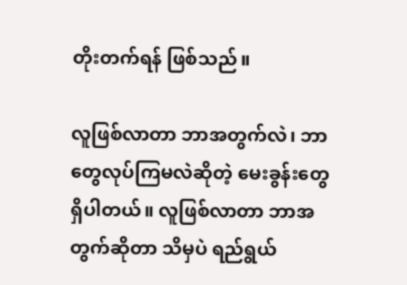တိုးတက်ရန် ဖြစ်သည်။

လူဖြစ်လာတာ ဘာအတွက်လဲ၊ ဘာတွေလုပ်ကြမလဲဆိုတဲ့ မေးခွန်းတွေ ရှိပါတယ်။ လူဖြစ်လာတာ ဘာအတွက်ဆိုတာ သိမှပဲ ရည်ရွယ်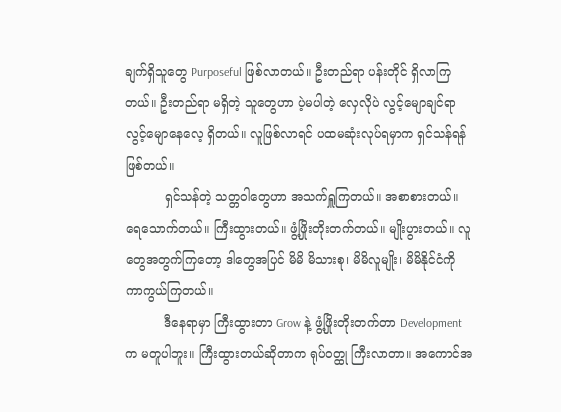ချက်ရှိသူတွေ Purposeful ဖြစ်လာတယ်။ ဦးတည်ရာ ပန်းတိုင် ရှိလာကြတယ်။ ဦးတည်ရာ မရှိတဲ့ သူတွေဟာ ပဲ့မပါတဲ့ လှေလိုပဲ လွင့်မျောချင်ရာ လွင့်မျောနေလေ့ ရှိတယ်။ လူဖြစ်လာရင် ပထမဆုံးလုပ်ရမှာက ရှင်သန်ရန် ဖြစ်တယ်။
          ရှင်သန်တဲ့ သတ္တဝါတွေဟာ အသက်ရှူကြတယ်။ အစာစားတယ်။ ရေသောက်တယ်။ ကြီးထွားတယ်။ ဖွံ့ဖြိုးတိုးတက်တယ်။ မျိုးပွားတယ်။ လူတွေအတွက်ကြတော့ ဒါတွေအပြင် မိမိ မိသားစု၊ မိမိလူမျိုး၊ မိမိနိုင်ငံကို ကာကွယ်ကြတယ်။
          ဒီနေရာမှာ ကြီးထွားတာ Grow နဲ့ ဖွံ့ဖြိုးတိုးတက်တာ Development က မတူပါဘူး။ ကြီးထွားတယ်ဆိုတာက ရုပ်ဝတ္ထု ကြီးလာတာ။ အကောင်အ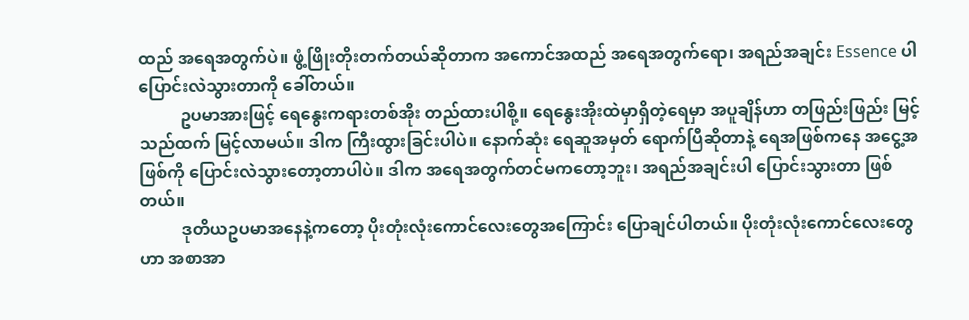ထည် အရေအတွက်ပဲ။ ဖွံ့ဖြိုးတိုးတက်တယ်ဆိုတာက အကောင်အထည် အရေအတွက်ရော၊ အရည်အချင်း Essence ပါ ပြောင်းလဲသွားတာကို ခေါ်တယ်။
          ဥပမာအားဖြင့် ရေနွေးကရားတစ်အိုး တည်ထားပါစို့။ ရေနွေးအိုးထဲမှာရှိတဲ့ရေမှာ အပူချိန်ဟာ တဖြည်းဖြည်း မြင့်သည်ထက် မြင့်လာမယ်။ ဒါက ကြီးထွားခြင်းပါပဲ။ နောက်ဆုံး ရေဆူအမှတ် ရောက်ပြီဆိုတာနဲ့ ရေအဖြစ်ကနေ အငွေ့အဖြစ်ကို ပြောင်းလဲသွားတော့တာပါပဲ။ ဒါက အရေအတွက်တင်မကတော့ဘူး၊ အရည်အချင်းပါ ပြောင်းသွားတာ ဖြစ်တယ်။
          ဒုတိယဥပမာအနေနဲ့ကတော့ ပိုးတုံးလုံးကောင်လေးတွေအကြောင်း ပြောချင်ပါတယ်။ ပိုးတုံးလုံးကောင်လေးတွေဟာ အစာအာ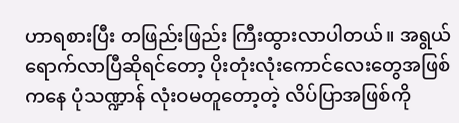ဟာရစားပြီး တဖြည်းဖြည်း ကြီးထွားလာပါတယ်။ အရွယ်ရောက်လာပြီဆိုရင်တော့ ပိုးတုံးလုံးကောင်လေးတွေအဖြစ်ကနေ ပုံသဏ္ဍာန် လုံးဝမတူတော့တဲ့ လိပ်ပြာအဖြစ်ကို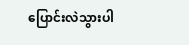ပြောင်းလဲသွားပါ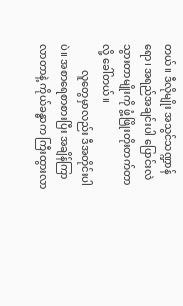တယ်။ ဒီလိုမျိုး အသွင်သဏ္ဍာန်ရော၊ အရည်အချင်းပါ ပြောင်းလဲသွားတာမျိုးကို ဖွံ့ဖြိုးတိုးတက်တာလို့ ခေါ်တယ်။
          လူတွေမှာလည်း ဒီအတိုင်းပါပဲ။ အစာရေစာစားပြီး အချိန်ကြာလာတာနဲ့ ကိုယ်ခန္ဓာက ကြီးထွားလာ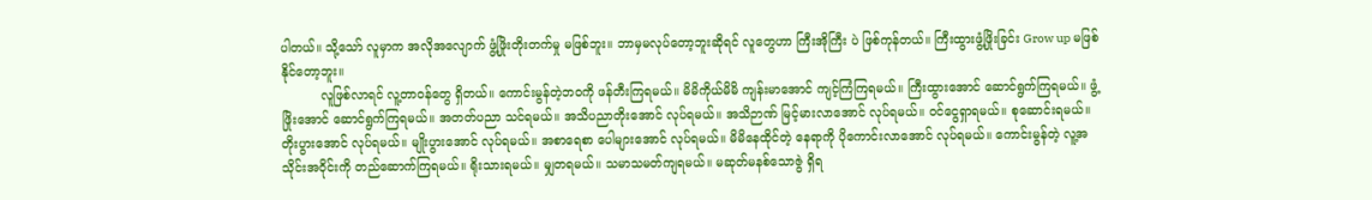ပါတယ်။ သို့သော် လူမှာက အလိုအလျောက် ဖွံ့ဖြိုးတိုးတက်မှု မဖြစ်ဘူး။ ဘာမှမလုပ်တော့ဘူးဆိုရင် လူတွေဟာ ကြီးအိုကြီး ပဲ ဖြစ်ကုန်တယ်။ ကြီးထွားဖွံ့ဖြိုးခြင်း Grow up မဖြစ်နိုင်တော့ဘူး။
          လူဖြစ်လာရင် လူ့တာဝန်တွေ ရှိတယ်။ ကောင်းမွန်တဲ့ဘဝကို ဖန်တီးကြရမယ်။ မိမိကိုယ်မိမိ ကျန်းမာအောင် ကျင့်ကြံကြရမယ်။ ကြီးထွားအောင် ဆောင်ရွက်ကြရမယ်။ ဖွံ့ဖြိုးအောင် ဆောင်ရွက်ကြရမယ်။ အတတ်ပညာ သင်ရမယ်။ အသိပညာတိုးအောင် လုပ်ရမယ်။ အသိဉာဏ် မြင့်မားလာအောင် လုပ်ရမယ်။ ဝင်ငွေရှာရမယ်။ စုဆောင်းရမယ်။ တိုးပွားအောင် လုပ်ရမယ်။ မျိုးပွားအောင် လုပ်ရမယ်။ အစာရေစာ ပေါများအောင် လုပ်ရမယ်။ မိမိနေထိုင်တဲ့ နေရာကို ပိုကောင်းလာအောင် လုပ်ရမယ်။ ကောင်းမွန်တဲ့ လူ့အသိုင်းအဝိုင်းကို တည်ဆောက်ကြရမယ်။ ရိုးသားရမယ်။ မျှတရမယ်။ သမာသမတ်ကျရမယ်။ မဆုတ်မနစ်သောဇွဲ ရှိရ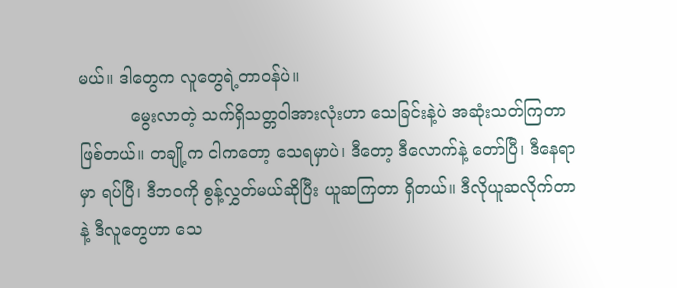မယ်။ ဒါတွေက လူတွေရဲ့တာဝန်ပဲ။
          မွေးလာတဲ့ သက်ရှိသတ္တဝါအားလုံးဟာ သေခြင်းနဲ့ပဲ အဆုံးသတ်ကြတာ ဖြစ်တယ်။ တချို့က ငါကတော့ သေရမှာပဲ၊ ဒီတော့ ဒီလောက်နဲ့ တော်ပြီ၊ ဒီနေရာမှာ ရပ်ပြီ၊ ဒီဘဝကို စွန့်လွှတ်မယ်ဆိုပြီး ယူဆကြတာ ရှိတယ်။ ဒီလိုယူဆလိုက်တာနဲ့ ဒီလူတွေဟာ သေ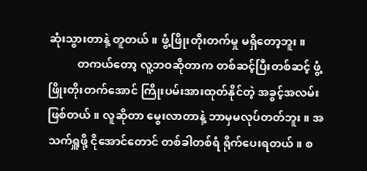ဆုံးသွားတာနဲ့ တူတယ်။ ဖွံ့ဖြိုးတိုးတက်မှု မရှိတော့ဘူး။
          တကယ်တော့ လူ့ဘဝဆိုတာက တစ်ဆင့်ပြီးတစ်ဆင့် ဖွံ့ဖြိုးတိုးတက်အောင် ကြိုးပမ်းအားထုတ်နိုင်တဲ့ အခွင့်အလမ်း ဖြစ်တယ်။ လူဆိုတာ မွေးလာတာနဲ့ ဘာမှမလုပ်တတ်ဘူး။ အသက်ရှူဖို့ ငိုအောင်တောင် တစ်ခါတစ်ရံ ရိုက်ပေးရတယ်။ စ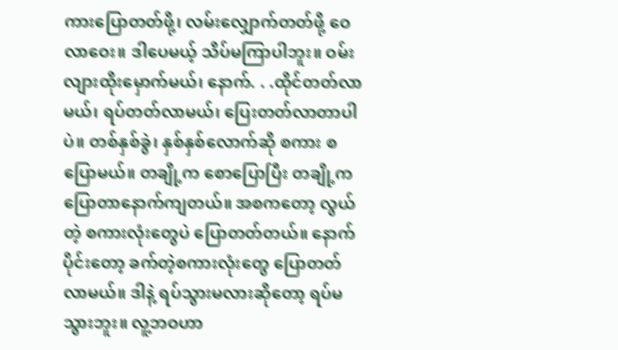ကားပြောတတ်ဖို့၊ လမ်းလျှောက်တတ်ဖို့ ဝေလာဝေး။ ဒါပေမယ့် သိပ်မကြာပါဘူး။ ဝမ်းလျားထိုးမှောက်မယ်၊ နောက်. . .ထိုင်တတ်လာမယ်၊ ရပ်တတ်လာမယ်၊ ပြေးတတ်လာတာပါပဲ။ တစ်နှစ်ခွဲ၊ နှစ်နှစ်လောက်ဆို စကား စပြောမယ်။ တချို့က စောပြောပြီး တချို့က ပြောတာနောက်ကျတယ်။ အစကတော့ လွယ်တဲ့ စကားလုံးတွေပဲ ပြောတတ်တယ်။ နောက်ပိုင်းတော့ ခက်တဲ့စကားလုံးတွေ ပြောတတ်လာမယ်။ ဒါနဲ့ ရပ်သွားမလားဆိုတော့ ရပ်မသွားဘူး။ လူ့ဘဝဟာ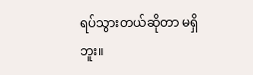ရပ်သွားတယ်ဆိုတာ မရှိဘူး။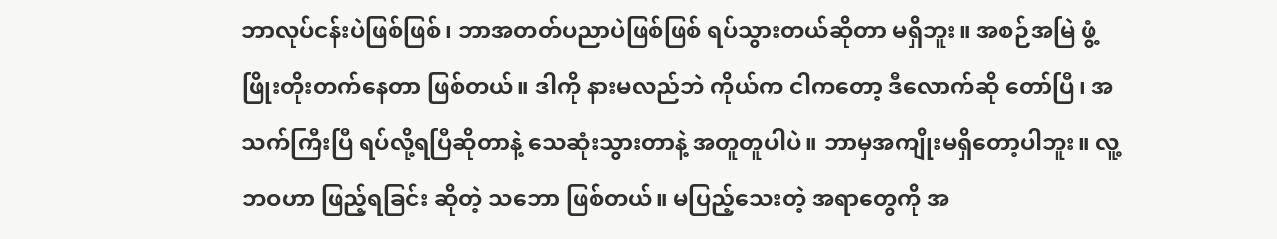ဘာလုပ်ငန်းပဲဖြစ်ဖြစ်၊ ဘာအတတ်ပညာပဲဖြစ်ဖြစ် ရပ်သွားတယ်ဆိုတာ မရှိဘူး။ အစဉ်အမြဲ ဖွံ့ဖြိုးတိုးတက်နေတာ ဖြစ်တယ်။ ဒါကို နားမလည်ဘဲ ကိုယ်က ငါကတော့ ဒီလောက်ဆို တော်ပြီ၊ အသက်ကြီးပြီ ရပ်လို့ရပြီဆိုတာနဲ့ သေဆုံးသွားတာနဲ့ အတူတူပါပဲ။ ဘာမှအကျိုးမရှိတော့ပါဘူး။ လူ့ဘဝဟာ ဖြည့်ရခြင်း ဆိုတဲ့ သဘော ဖြစ်တယ်။ မပြည့်သေးတဲ့ အရာတွေကို အ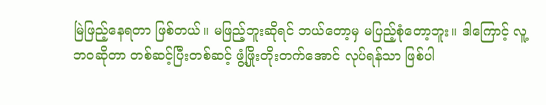မြဲဖြည့်နေရတာ ဖြစ်တယ်။ မဖြည့်ဘူးဆိုရင် ဘယ်တော့မှ မပြည့်စုံတော့ဘူး။ ဒါကြောင့် လူ့ဘဝဆိုတာ တစ်ဆင့်ပြီးတစ်ဆင့် ဖွံ့ဖြိုးတိုးတက်အောင် လုပ်ရန်သာ ဖြစ်ပါ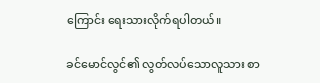ကြောင်း ရေးသားလိုက်ရပါတယ်။

ခင်မောင်လွင်၏ လွတ်လပ်သောလူသား စာ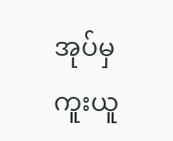အုပ်မှ ကူးယူ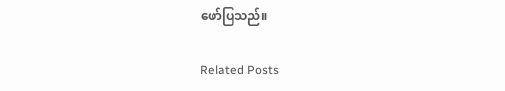ဖော်ပြသည်။

Related Posts